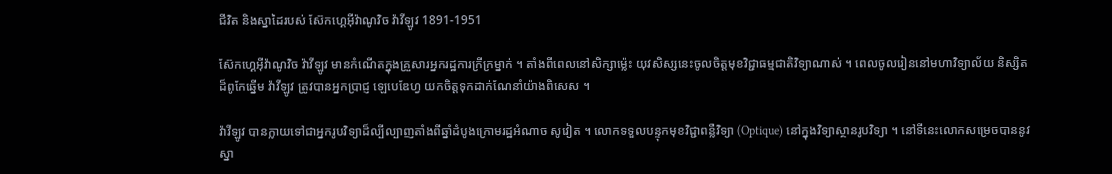ជីវិត និងស្នាដៃរបស់ ស៊ែកហ្គេអ៊ីវ៉ាណូវិច វ៉ាវីឡូវ 1891-1951

ស៊ែកហ្គេអ៊ីវ៉ាណូវិច វ៉ាវីឡូវ មានកំណើតក្នុងគ្រួសារអ្នករដ្ឋការក្រីក្រម្នាក់ ។ តាំងពីពេលនៅសិក្សាម៉្លេះ យុវសិស្សនេះចូលចិត្តមុខវិជ្ជាធម្មជាតិវិទ្យាណាស់ ។ ពេលចូលរៀននៅមហាវិទ្យាល័យ និស្សិតដ៏ពូកែឆ្នើម វ៉ាវីឡូវ ត្រូវបានអ្នកប្រាជ្ញ ឡេបេឌែហ្វ យកចិត្តទុកដាក់ណែនាំយ៉ាងពិសេស ។

វ៉ាវីឡូវ បានក្លាយទៅជាអ្នករូបវិទ្យាដ៏ល្បីល្បាញតាំងពីឆ្នាំដំបូងក្រោមរដ្ឋអំណាច សូវៀត ។ លោកទទួលបន្ទុកមុខវិជ្ជាពន្លឺវិទ្យា (Optique) នៅក្នុងវិទ្យាស្ថានរូបវិទ្យា ។ នៅទីនេះលោកសម្រេចបាននូវស្នា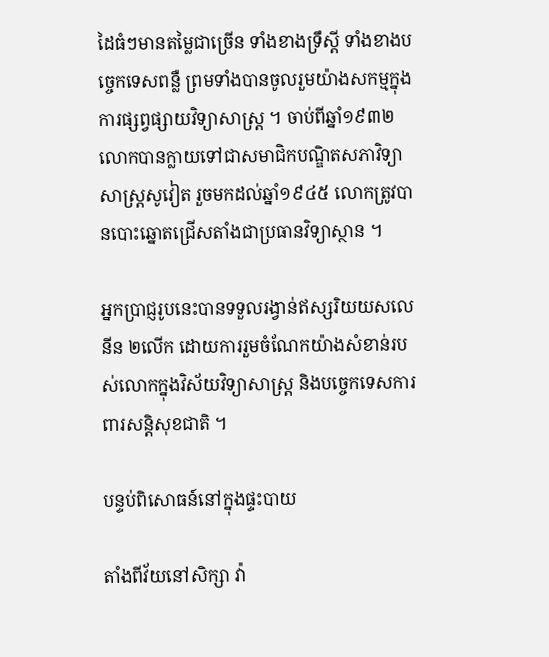ដៃធំៗមានតម្លៃជាច្រើន ទាំងខាងទ្រឹស្ដី ទាំងខាងបច្ចេកទេសពន្លឺ ព្រមទាំងបានចូលរួមយ៉ាងសកម្មក្នុងការផ្សព្វផ្សាយវិទ្យាសាស្ត្រ ។ ចាប់ពីឆ្នាំ១៩៣២ លោកបានក្លាយទៅជាសមាជិកបណ្ឌិតសភាវិទ្យាសាស្ត្រសូវៀត រួចមកដល់ឆ្នាំ១៩៤៥ លោកត្រូវបានបោះឆ្នោតជ្រើសតាំងជាប្រធានវិទ្យាស្ថាន ។

អ្នកប្រាជ្ញរូបនេះបានទទួលរង្វាន់ឥស្សរិយយសលេនីន ២លើក ដោយការរួមចំណែកយ៉ាងសំខាន់របស់លោកក្នុងវិស័យវិទ្យាសាស្ត្រ និងបច្ចេកទេសការពារសន្តិសុខជាតិ ។

បន្ទប់ពិសោធន៍នៅក្នុងផ្ទះបាយ

តាំងពីវ័យនៅសិក្សា វ៉ា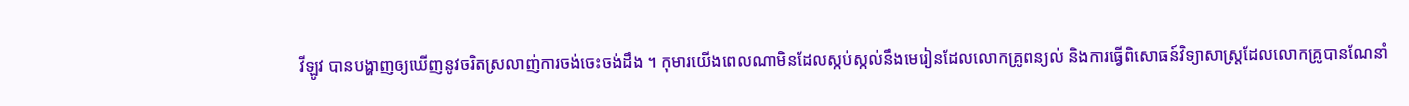វីឡូវ បានបង្ហាញឲ្យឃើញនូវចរិតស្រលាញ់ការចង់ចេះចង់ដឹង ។ កុមារយើងពេលណាមិនដែលស្កប់ស្កល់នឹងមេរៀនដែលលោកគ្រូពន្យល់ និងការធ្វើពិសោធន៍វិទ្យាសាស្ត្រដែលលោកគ្រូបានណែនាំ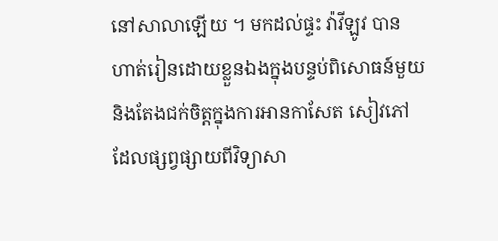នៅសាលាឡើយ ។ មកដល់ផ្ទះ វ៉ាវីឡូវ បានហាត់រៀនដោយខ្លួនឯងក្នុងបន្ទប់ពិសោធន៍មួយ និងតែងជក់ចិត្តក្នុងការអានកាសែត សៀវភៅដែលផ្សព្វផ្សាយពីវិទ្យាសា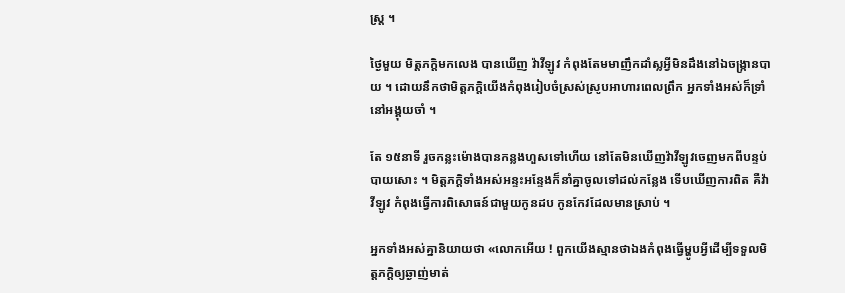ស្ត្រ ។

ថ្ងៃមួយ មិត្តភក្តិមកលេង បានឃើញ វ៉ាវីឡូវ កំពុងតែមមាញឹកដាំស្លអ្វីមិនដឹងនៅឯចង្ក្រានបាយ ។ ដោយនឹកថាមិត្តភក្តិយើងកំពុងរៀបចំស្រស់ស្រូបអាហារពេលព្រឹក អ្នកទាំងអស់ក៏ទ្រាំនៅអង្គុយចាំ ។

តែ ១៥នាទី រួចកន្លះម៉ោងបានកន្លងហួសទៅហើយ នៅតែមិនឃើញវ៉ាវីឡូវចេញមកពីបន្ទប់បាយសោះ ។ មិត្តភក្ដិទាំងអស់អន្ទះអន្ទែងក៏នាំគ្នាចូលទៅដល់កន្លែង ទើបឃើញការពិត គឺវ៉ាវីឡូវ កំពុងធ្វើការពិសោធន៍ជាមួយកូនដប កូនកែវដែលមានស្រាប់ ។

អ្នកទាំងអស់គ្នានិយាយថា «លោកអើយ ! ពួកយើងស្មានថាឯងកំពុងធ្វើម្ហូបអ្វីដើម្បីទទួលមិត្តភក្ដិឲ្យឆ្ងាញ់មាត់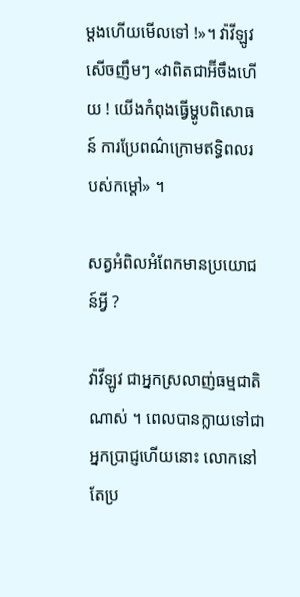ម្ដងហើយមើលទៅ !»។ វ៉ាវីឡូវ សើចញឹមៗ «វាពិតជាឣ៊ីចឹងហើយ ! យើងកំពុងធ្វើម្ហូបពិសោធន៍ ការប្រែពណ៌ក្រោមឥទ្ធិពលរបស់កម្ដៅ» ។

សត្វអំពិលអំពែកមានប្រយោជន៍អ្វី ?

វ៉ាវីឡូវ ជាអ្នកស្រលាញ់ធម្មជាតិណាស់ ។ ពេលបានក្លាយទៅជាអ្នកប្រាជ្ញហើយនោះ លោកនៅតែប្រ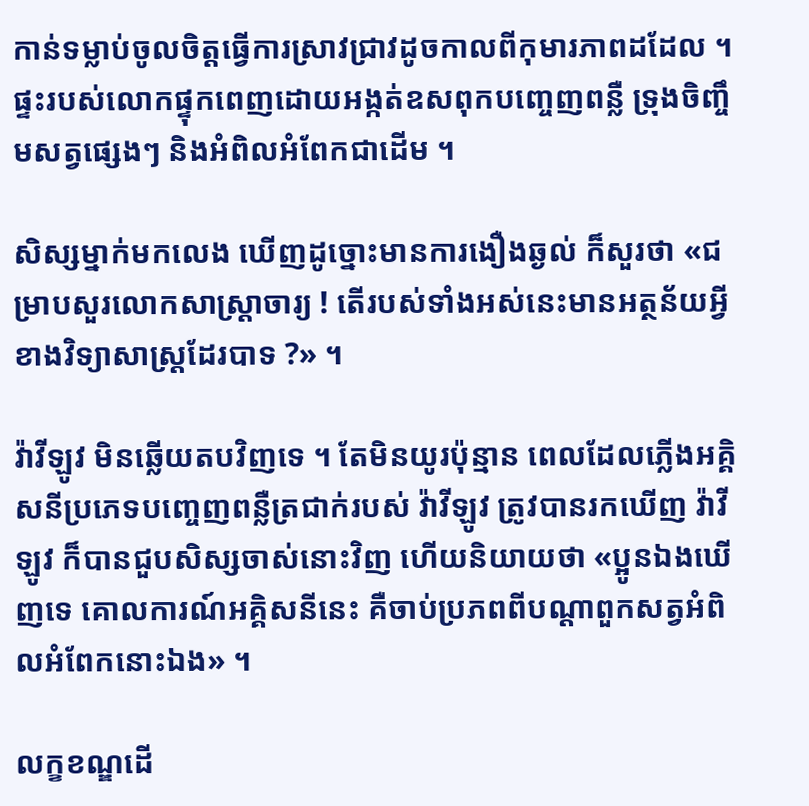កាន់ទម្លាប់ចូលចិត្តធ្វើការស្រាវជ្រាវដូចកាលពីកុមារភាពដដែល ។ ផ្ទះរបស់លោកផ្ទុកពេញដោយអង្កត់ឧសពុកបញ្ចេញពន្លឺ ទ្រុងចិញ្ចឹមសត្វផ្សេងៗ និងអំពិលអំពែកជាដើម ។

សិស្សម្នាក់មកលេង ឃើញដូច្នោះមានការងឿងឆ្ងល់ ក៏សួរថា «ជម្រាបសួរលោកសាស្ត្រាចារ្យ ! តើរបស់ទាំងអស់នេះមានអត្ថន័យអ្វីខាងវិទ្យាសាស្ត្រដែរបាទ ?» ។

វ៉ាវីឡូវ មិនឆ្លើយតបវិញទេ ។ តែមិនយូរប៉ុន្មាន ពេលដែលភ្លើងអគ្គិសនីប្រភេទបញ្ចេញពន្លឺត្រជាក់របស់ វ៉ាវីឡូវ ត្រូវបានរកឃើញ វ៉ាវីឡូវ ក៏បានជួបសិស្សចាស់នោះវិញ ហើយនិយាយថា «ប្អូនឯងឃើញទេ គោលការណ៍អគ្គិសនីនេះ គឺចាប់ប្រភពពីបណ្ដាពួកសត្វអំពិលអំពែកនោះឯង» ។

លក្ខខណ្ឌដើ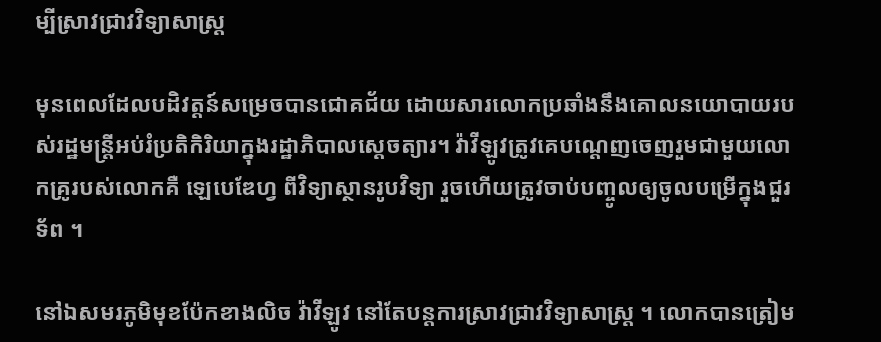ម្បីស្រាវជ្រាវវិទ្យាសាស្ត្រ

មុនពេលដែលបដិវត្តន៍សម្រេចបានជោគជ័យ ដោយសារលោកប្រឆាំងនឹងគោលនយោបាយរបស់រដ្ឋមន្ត្រីអប់រំប្រតិកិរិយាក្នុងរដ្ឋាភិបាលស្ដេចត្យារ។ វ៉ាវីឡូវត្រូវគេបណ្ដេញចេញរួមជាមួយលោកគ្រូរបស់លោកគឺ ឡេបេឌែហ្វ ពីវិទ្យាស្ថានរូបវិទ្យា រួចហើយត្រូវចាប់បញ្ចូលឲ្យចូលបម្រើក្នុងជួរទ័ព ។

នៅឯសមរភូមិមុខប៉ែកខាងលិច វ៉ាវីឡូវ នៅតែបន្តការស្រាវជ្រាវវិទ្យាសាស្ត្រ ។ លោកបានត្រៀម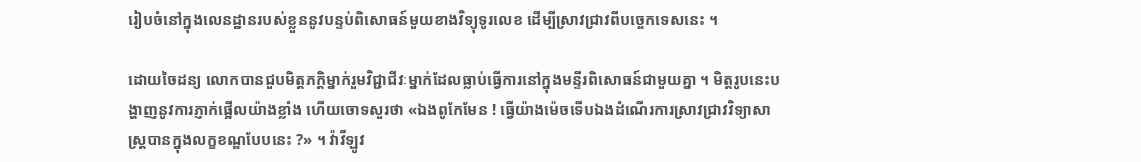រៀបចំនៅក្នុងលេនដ្ឋានរបស់ខ្លួននូវបន្ទប់ពិសោធន៍មួយខាងវិទ្យុទូរលេខ ដើម្បីស្រាវជ្រាវពីបច្ចេកទេសនេះ ។

ដោយចៃដន្យ លោកបានជួបមិត្តភក្ដិម្នាក់រួមវិជ្ជាជីវៈម្នាក់ដែលធ្លាប់ធ្វើការនៅក្នុងមន្ទីរពិសោធន៍ជាមួយគ្នា ។ មិត្តរូបនេះបង្ហាញនូវការភ្ញាក់ផ្អើលយ៉ាងខ្លាំង ហើយចោទសួរថា «ឯងពូកែមែន ! ធ្វើយ៉ាងម៉េចទើបឯងដំណើរការស្រាវជ្រាវវិទ្យាសាស្ត្របានក្នុងលក្ខខណ្ឌបែបនេះ ?» ។ វ៉ាវីឡូវ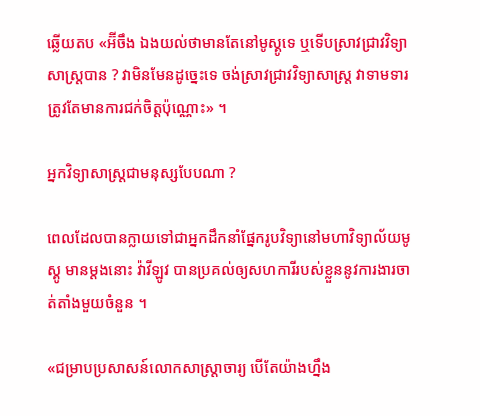ឆ្លើយតប «ឣ៊ីចឹង ឯងយល់ថាមានតែនៅមូស្គូទេ ឬទើបស្រាវជ្រាវវិទ្យាសាស្ត្របាន ? វាមិនមែនដូច្នេះទេ ចង់ស្រាវជ្រាវវិទ្យាសាស្ត្រ វាទាមទារត្រូវតែមានការជក់ចិត្តប៉ុណ្ណោះ» ។

អ្នកវិទ្យាសាស្ត្រជាមនុស្សបែបណា ?

ពេលដែលបានក្លាយទៅជាអ្នកដឹកនាំផ្នែករូបវិទ្យានៅមហាវិទ្យាល័យមូស្គូ មានម្ដងនោះ វ៉ាវីឡូវ បានប្រគល់ឲ្យសហការីរបស់ខ្លួននូវការងារចាត់តាំងមួយចំនួន ។

«ជម្រាបប្រសាសន៍លោកសាស្ត្រាចារ្យ បើតែយ៉ាងហ្នឹង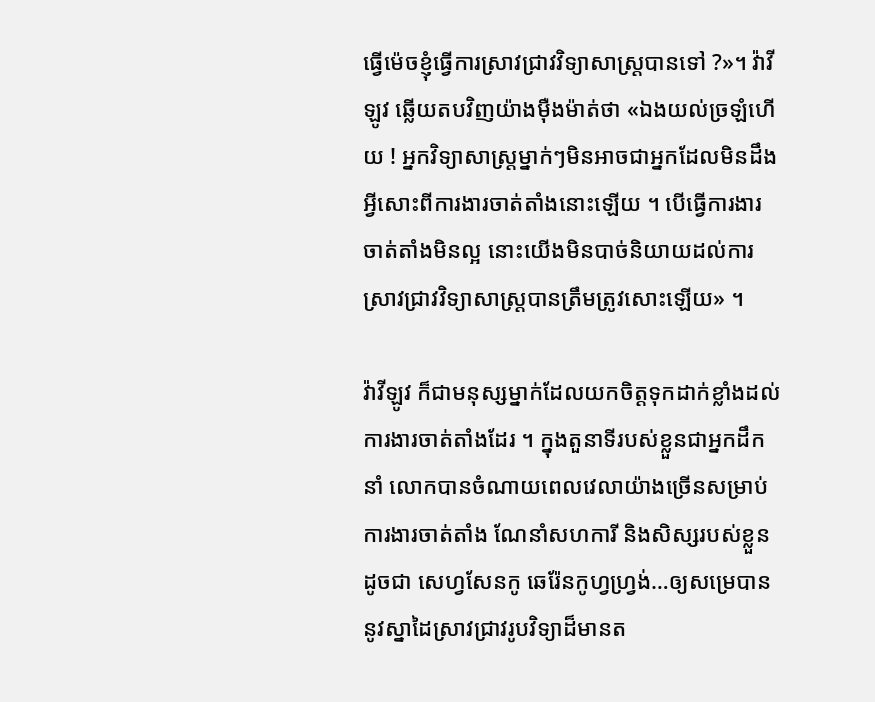ធ្វើម៉េចខ្ញុំធ្វើការស្រាវជ្រាវវិទ្យាសាស្ត្របានទៅ ?»។ វ៉ាវីឡូវ ឆ្លើយតបវិញយ៉ាងម៉ឺងម៉ាត់ថា «ឯងយល់ច្រឡំហើយ ! អ្នកវិទ្យាសាស្ត្រម្នាក់ៗមិនអាចជាអ្នកដែលមិនដឹងអ្វីសោះពីការងារចាត់តាំងនោះឡើយ ។ បើធ្វើការងារចាត់តាំងមិនល្អ នោះយើងមិនបាច់និយាយដល់ការស្រាវជ្រាវវិទ្យាសាស្ត្របានត្រឹមត្រូវសោះឡើយ» ។

វ៉ាវីឡូវ ក៏ជាមនុស្សម្នាក់ដែលយកចិត្តទុកដាក់ខ្លាំងដល់ការងារចាត់តាំងដែរ ។ ក្នុងតួនាទីរបស់ខ្លួនជាអ្នកដឹកនាំ លោកបានចំណាយពេលវេលាយ៉ាងច្រើនសម្រាប់ការងារចាត់តាំង ណែនាំសហការី និងសិស្សរបស់ខ្លួន ដូចជា សេហ្វសែនកូ ឆេរ៉ែនកូហ្វហ្វ្រង់…ឲ្យសម្រេបាននូវស្នាដៃស្រាវជ្រាវរូបវិទ្យាដ៏មានត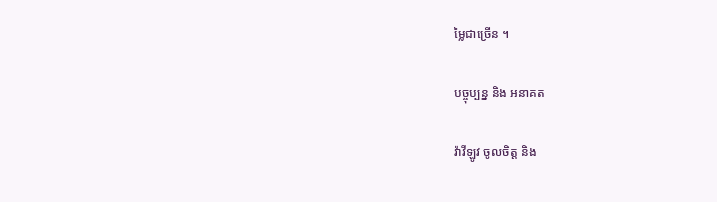ម្លៃជាច្រើន ។

បច្ចុប្បន្ន និង អនាគត

វ៉ាវីឡូវ ចូលចិត្ត និង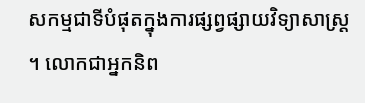សកម្មជាទីបំផុតក្នុងការផ្សព្វផ្សាយវិទ្យាសាស្ត្រ ។ លោកជាអ្នកនិព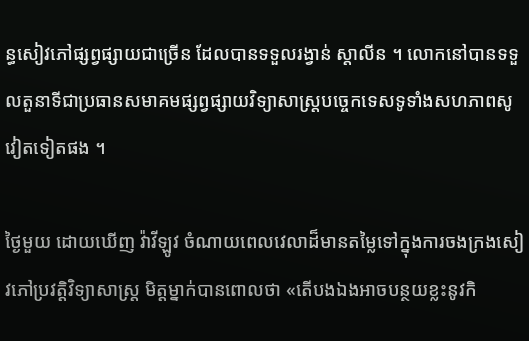ន្ធសៀវភៅផ្សព្វផ្សាយជាច្រើន ដែលបានទទួលរង្វាន់ ស្តាលីន ។ លោកនៅបានទទួលតួនាទីជាប្រធានសមាគមផ្សព្វផ្សាយវិទ្យាសាស្ត្របច្ចេកទេសទូទាំងសហភាពសូវៀតទៀតផង ។

ថ្ងៃមួយ ដោយឃើញ វ៉ាវីឡូវ ចំណាយពេលវេលាដ៏មានតម្លៃទៅក្នុងការចងក្រងសៀវភៅប្រវត្តិវិទ្យាសាស្ត្រ មិត្តម្នាក់បានពោលថា «តើបងឯងអាចបន្ថយខ្លះនូវកិ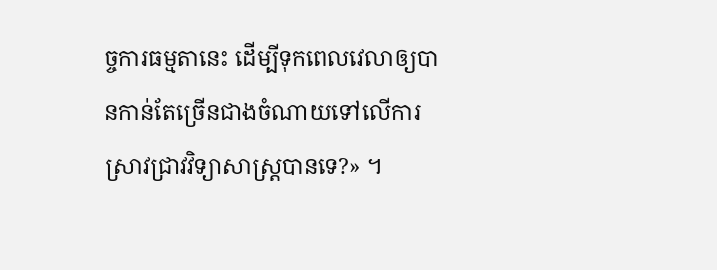ច្ចការធម្មតានេះ ដើម្បីទុកពេលវេលាឲ្យបានកាន់តែច្រើនជាងចំណាយទៅលើការស្រាវជ្រាវវិទ្យាសាស្ត្របានទេ?» ។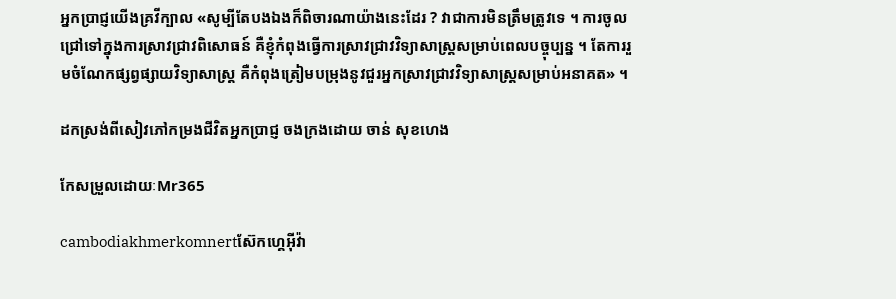អ្នកប្រាជ្ញយើងគ្រវីក្បាល «សូម្បីតែបងឯងក៏ពិចារណាយ៉ាងនេះដែរ ? វាជាការមិនត្រឹមត្រូវទេ ។ ការចូលជ្រៅទៅក្នុងការស្រាវជ្រាវពិសោធន៍ គឺខ្ញុំកំពុងធ្វើការស្រាវជ្រាវវិទ្យាសាស្ត្រសម្រាប់ពេលបច្ចុប្បន្ន ។ តែការរួមចំណែកផ្សព្វផ្សាយវិទ្យាសាស្ត្រ គឺកំពុងត្រៀមបម្រុងនូវជួរអ្នកស្រាវជ្រាវវិទ្យាសាស្ត្រសម្រាប់អនាគត» ។

ដកស្រង់ពីសៀវភៅកម្រងជីវិតអ្នកប្រាជ្ញ ចងក្រងដោយ ចាន់ សុខហេង

កែសម្រួលដោយៈMr365

cambodiakhmerkomnertស៊ែកហ្គេអ៊ីវ៉ា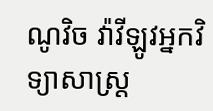ណូវិច វ៉ាវីឡូវអ្នកវិទ្យាសាស្រ្ដ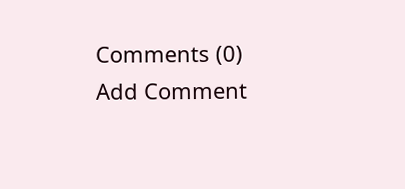Comments (0)
Add Comment